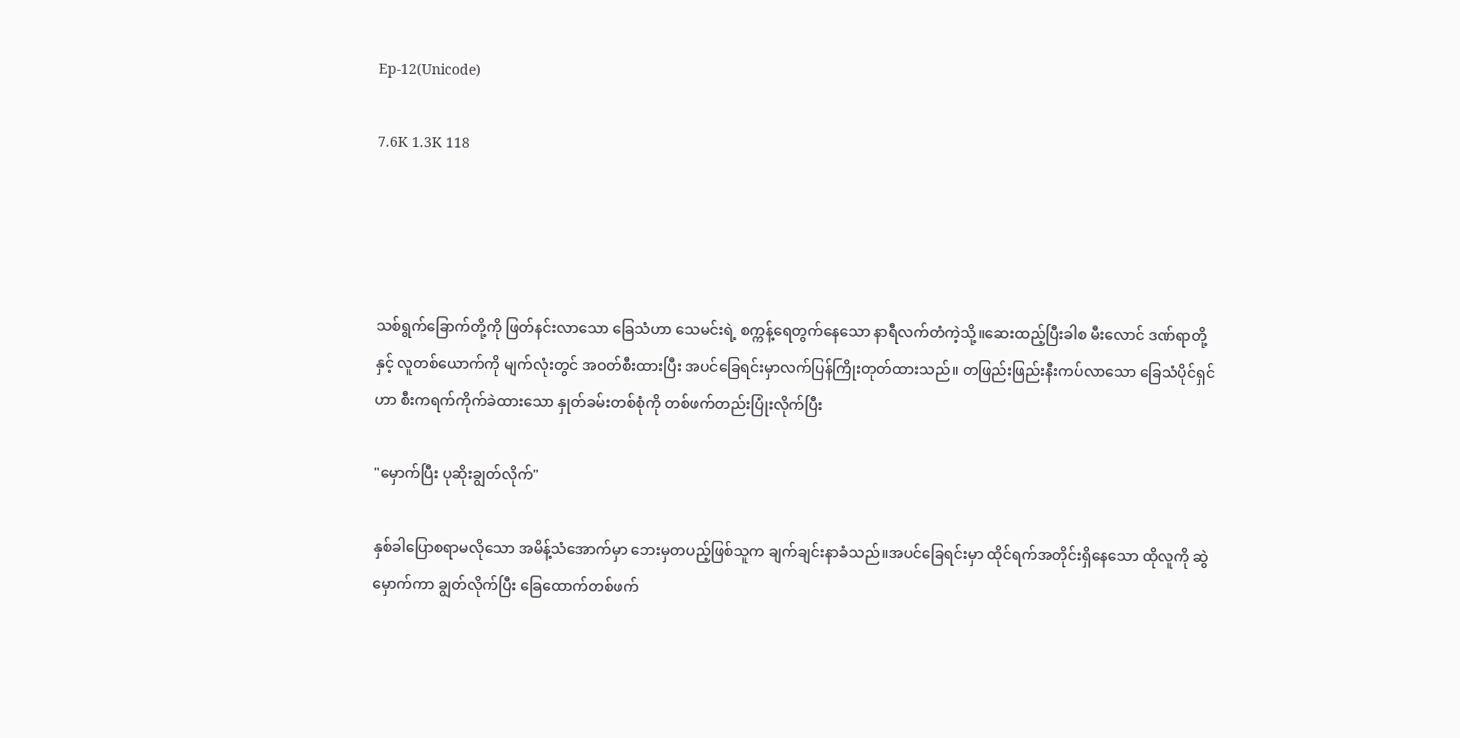Ep-12(Unicode)

7.6K 1.3K 118




သစ်ရွက်ခြောက်တို့ကို ဖြတ်နင်းလာသော ခြေသံဟာ သေမင်းရဲ့ စက္ကန့်ရေတွက်နေသော နာရီလက်တံကဲ့သို့။ဆေးထည့်ပြီးခါစ မီးလောင် ဒဏ်ရာတို့နှင့် လူတစ်ယောက်ကို မျက်လုံးတွင် အဝတ်စီးထားပြီး အပင်ခြေရင်းမှာလက်ပြန်ကြိုးတုတ်ထားသည်။ တဖြည်းဖြည်းနီးကပ်လာသော ခြေသံပိုင်ရှင်ဟာ စီးကရက်ကိုက်ခဲထားသော နှုတ်ခမ်းတစ်စုံကို တစ်ဖက်တည်းပြုံးလိုက်ပြီး

"မှောက်ပြီး ပုဆိုးချွတ်လိုက်"

နှစ်ခါပြောစရာမလိုသော အမိန့်သံအောက်မှာ ဘေးမှတပည့်ဖြစ်သူက ချက်ချင်းနာခံသည်။အပင်ခြေရင်းမှာ ထိုင်ရက်အတိုင်းရှိနေသော ထိုလူကို ဆွဲမှောက်ကာ ချွတ်လိုက်ပြီး ခြေထောက်တစ်ဖက်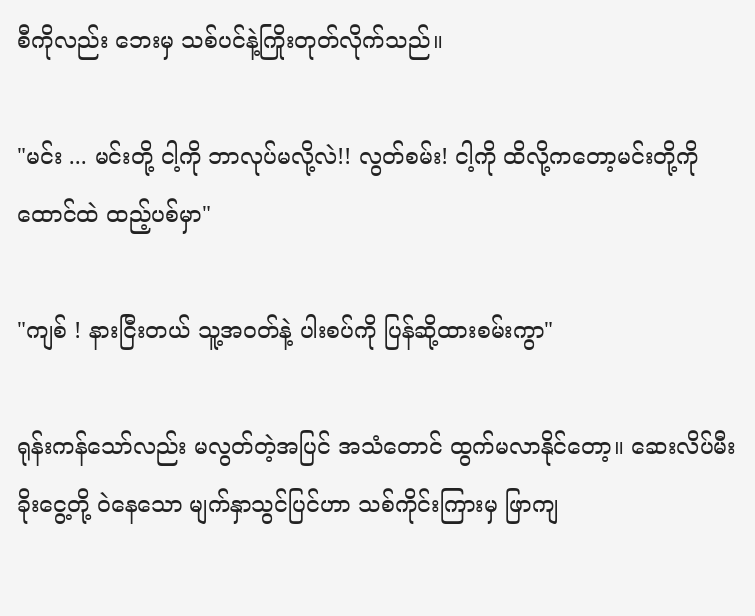စီကိုလည်း ဘေးမှ သစ်ပင်နဲ့ကြိုးတုတ်လိုက်သည်။

"မင်း ... မင်းတို့ ငါ့ကို ဘာလုပ်မလို့လဲ!! လွတ်စမ်း! ငါ့ကို ထိလို့ကတော့မင်းတို့ကိုထောင်ထဲ ထည့်ပစ်မှာ"

"ကျစ် ! နားငြီးတယ် သူ့အဝတ်နဲ့ ပါးစပ်ကို ပြန်ဆို့ထားစမ်းကွာ"

ရုန်းကန်သော်လည်း မလွတ်တဲ့အပြင် အသံတောင် ထွက်မလာနိုင်တော့။ ဆေးလိပ်မီးခိုးငွေ့တို့ ဝဲနေသော မျက်နှာသွင်ပြင်ဟာ သစ်ကိုင်းကြားမှ ဖြာကျ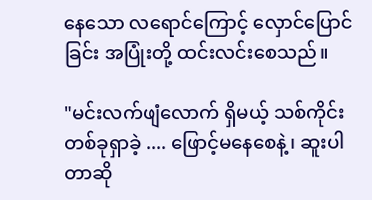နေသော လရောင်ကြောင့် လှောင်ပြောင်ခြင်း အပြုံးတို့ ထင်းလင်းစေသည်။

"မင်းလက်ဖျံလောက် ရှိမယ့် သစ်ကိုင်းတစ်ခုရှာခဲ့ .... ဖြောင့်မနေစေနဲ့၊ ဆူးပါတာဆို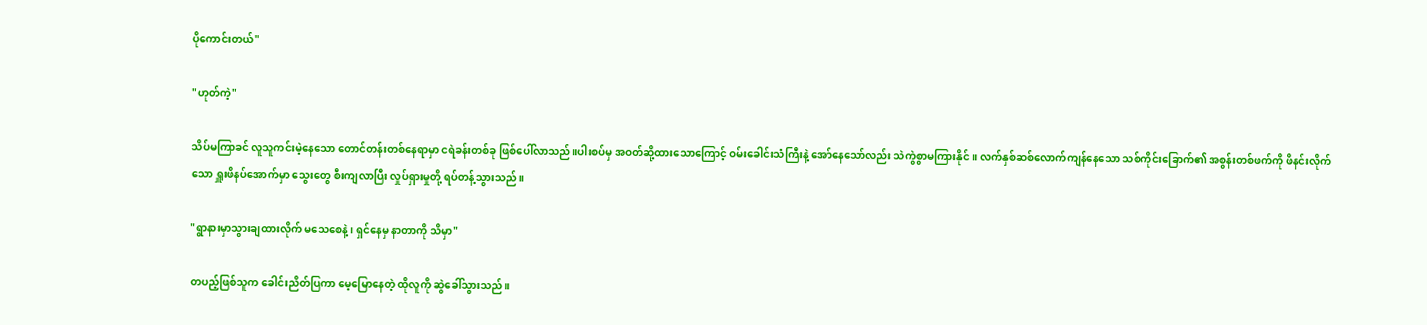ပိုကောင်းတယ်"

"ဟုတ်ကဲ့"

သိပ်မကြာခင် လူသူကင်းမဲ့နေသော တောင်တန်းတစ်နေရာမှာ ငရဲခန်းတစ်ခု ဖြစ်ပေါ်လာသည်။ပါးစပ်မှ အဝတ်ဆို့ထားသောကြောင့် ဝမ်းခေါင်းသံကြီးနဲ့ အော်နေသော်လည်း သဲကွဲစွာမကြားနိုင်။ လက်နှစ်ဆစ်လောက်ကျန်နေသော သစ်ကိုင်းခြောက်၏ အစွန်းတစ်ဖက်ကို ဖိနင်းလိုက်သော ရှူးဖိနပ်အောက်မှာ သွေးတွေ စီးကျလာပြီး လှုပ်ရှားမှုတို့ ရပ်တန့်သွားသည်။

"ရွာနားမှာသွားချထားလိုက် မသေစေနဲ့၊ ရှင်နေမှ နာတာကို သိမှာ"

တပည့်ဖြစ်သူက ခေါင်းညိတ်ပြကာ မေ့မြောနေတဲ့ ထိုလူကို ဆွဲခေါ်သွားသည်။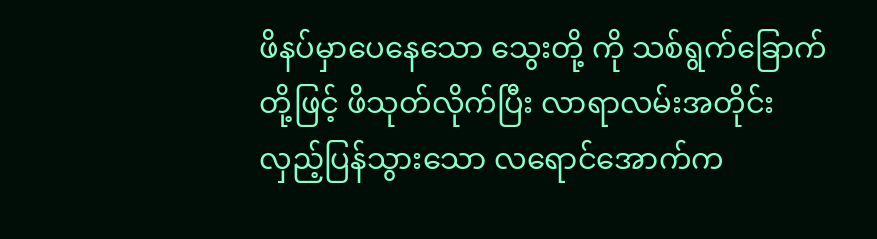ဖိနပ်မှာပေနေသော သွေးတို့ ကို သစ်ရွက်ခြောက်တို့ဖြင့် ဖိသုတ်လိုက်ပြီး လာရာလမ်းအတိုင်း လှည့်ပြန်သွားသော လရောင်အောက်က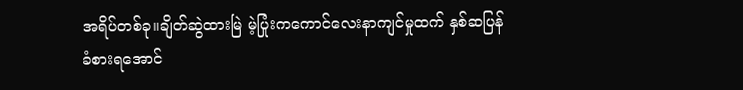အရိပ်တစ်ခု။ချိတ်ဆွဲထားမြဲ မဲ့ပြုံးကကောင်လေးနာကျင်မှုထက် နှစ်ဆပြန်ခံစားရအောင်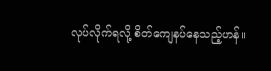လုပ်လိုက်ရလို့ စိတ်ကျေနပ်နေသည့်ဟန်။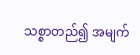သစ္စာတည်၍ အမျက်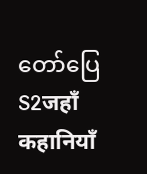တော်ပြေ S2जहाँ कहानियाँ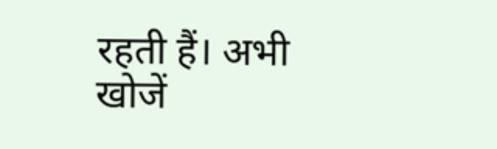रहती हैं। अभी खोजें